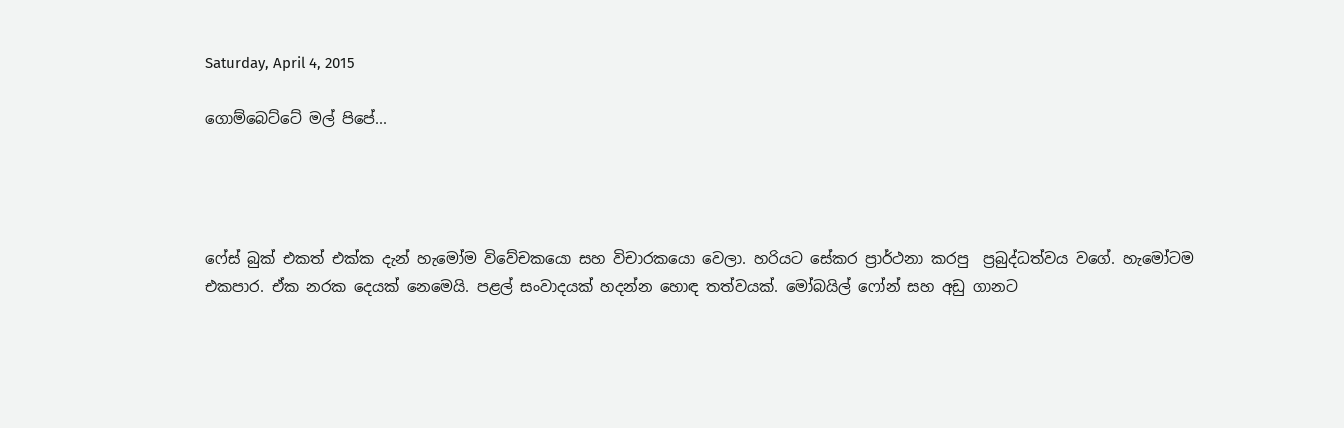Saturday, April 4, 2015

ගොම්බෙට්ටේ මල් පිපේ...




ෆේස් බුක් එකත් එක්ක දැන් හැමෝම විවේචකයො සහ විචාරකයො වෙලා. හරියට සේකර ප්‍රාර්ථනා කරපු  ප්‍රබුද්ධත්වය වගේ. හැමෝටම එකපාර. ඒක නරක දෙයක් නෙමෙයි. පළල් සංවාදයක් හදන්න හොඳ තත්වයක්. මෝබයිල් ෆෝන් සහ අඩු ගානට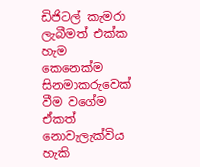ඩිජිටල් කැමරා ලැබීමත් එක්ක හැම කෙනෙක්ම සිනමාකරුවෙක් වීම වගේම ඒකත් නොවැලැක්විය හැකි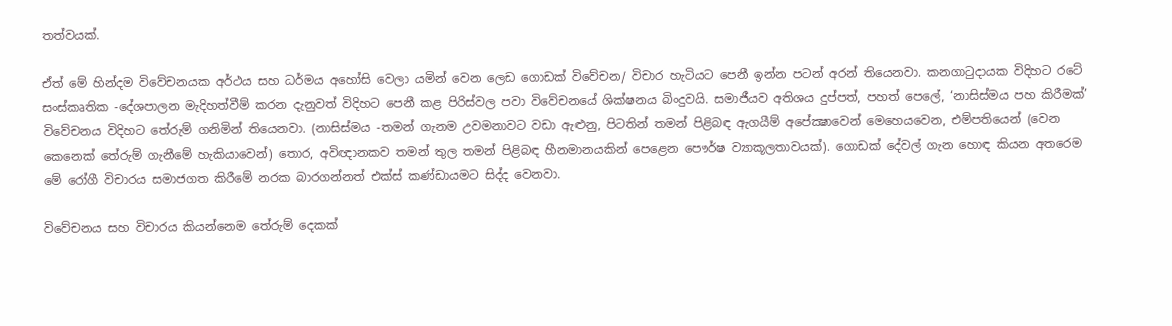තත්වයක්.

ඒත් මේ හින්දම විවේචනයක අර්ථය සහ ධර්මය අහෝසි වෙලා යමින් වෙන ලෙඩ ගොඩක් විවේචන/ විචාර හැටියට පෙනී ඉන්න පටන් අරන් තියෙනවා. කනගාටුදායක විදිහට රටේ සංස්කෘතික -දේශපාලන මැදිහත්වීම් කරන දැනුවත් විදිහට පෙනී කළ පිරිස්වල පවා විවේචනයේ ශික්ෂනය බිංදුවයි. සමාජීයව අතිශය දුප්පත්, පහත් පෙලේ, ‘නාසිස්මය පහ කිරීමක්’ විවේචනය විදිහට තේරුම් ගනිමින් තියෙනවා. (නාසිස්මය -තමන් ගැනම උවමනාවට වඩා ඇළුනු, පිටතින් තමන් පිළිබඳ ඇගයීම් අපේක්‍ෂාවෙන් මෙහෙයවෙන, එම්පතියෙන් (වෙන කෙනෙක් තේරුම් ගැනීමේ හැකියාවෙන්) තොර, අවිඥානකව තමන් තුල තමන් පිළිබඳ හීනමානයකින් පෙළෙන පෞර්ෂ ව්‍යාකූලතාවයක්). ගොඩක් දේවල් ගැන හොඳ කියන අතරෙම මේ රෝගී විචාරය සමාජගත කිරීමේ නරක බාරගන්නත් එක්ස් කණ්ඩායමට සිද්ද වෙනවා.

විවේචනය සහ විචාරය කියන්නෙම තේරුම් දෙකක්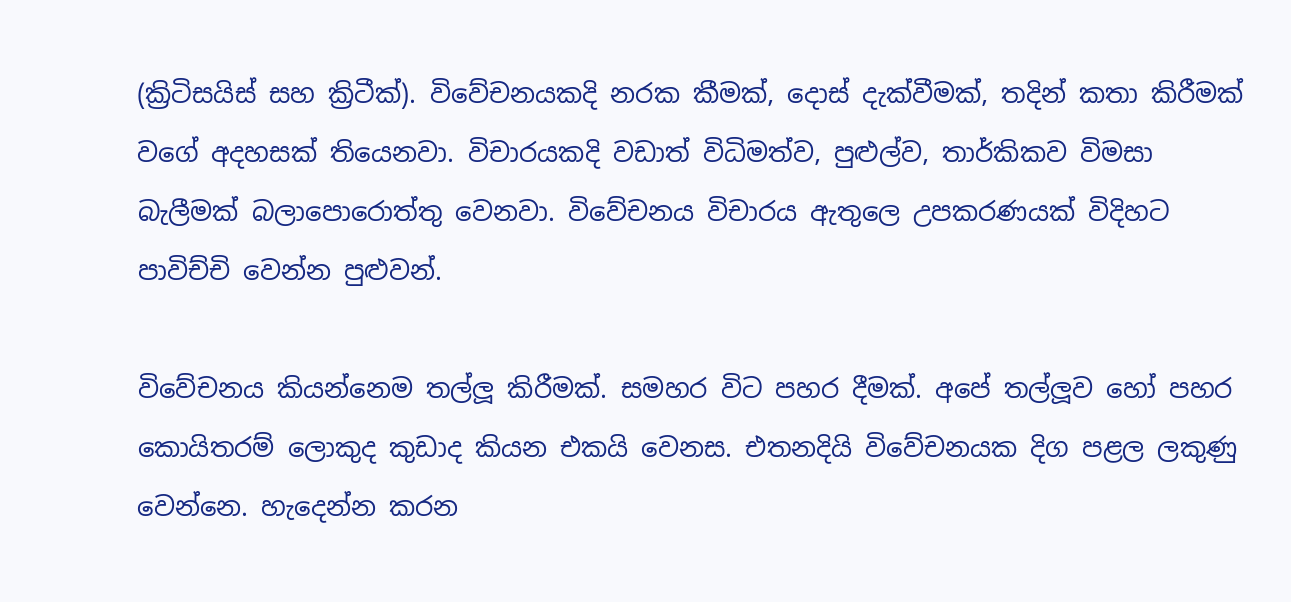(ක්‍රිටිසයිස් සහ ක්‍රිටීක්). විවේචනයකදි නරක කීමක්, දොස් දැක්වීමක්, තදින් කතා කිරීමක් වගේ අදහසක් තියෙනවා. විචාරයකදි වඩාත් විධිමත්ව, පුළුල්ව, තාර්කිකව විමසා බැලීමක් බලාපොරොත්තු වෙනවා. විවේචනය විචාරය ඇතුලෙ උපකරණයක් විදිහට පාවිච්චි වෙන්න පුළුවන්.

විවේචනය කියන්නෙම තල්ලූ කිරීමක්. සමහර විට පහර දීමක්. අපේ තල්ලූව හෝ පහර කොයිතරම් ලොකුද කුඩාද කියන එකයි වෙනස. එතනදියි විවේචනයක දිග පළල ලකුණු වෙන්නෙ. හැදෙන්න කරන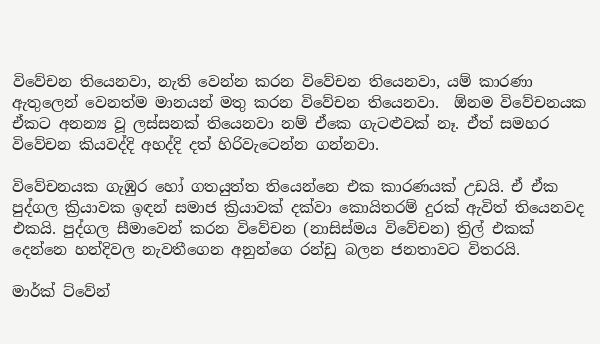විවේචන තියෙනවා, නැති වෙන්න කරන විවේචන තියෙනවා, යම් කාරණා ඇතුලෙන් වෙනත්ම මානයන් මතු කරන විවේචන තියෙනවා.  ඕනම විවේචනයක ඒකට අනන්‍ය වූ ලස්සනක් තියෙනවා නම් ඒකෙ ගැටළුවක් නෑ. ඒත් සමහර විවේචන කියවද්දි අහද්දි දත් හිරිවැටෙන්න ගන්නවා.

විවේචනයක ගැඹුර හෝ ගතයුත්ත තියෙන්නෙ එක කාරණයක් උඩයි. ඒ ඒක පුද්ගල ක්‍රියාවක ඉඳන් සමාජ ක්‍රියාවක් දක්වා කොයිතරම් දුරක් ඇවිත් තියෙනවද එකයි. පුද්ගල සීමාවෙන් කරන විවේචන (නාසිස්මය විවේචන) ත්‍රිල් එකක් දෙන්නෙ හන්දිවල නැවතීගෙන අනුන්ගෙ රන්ඩු බලන ජනතාවට විතරයි.

මාර්ක් ට්වේන්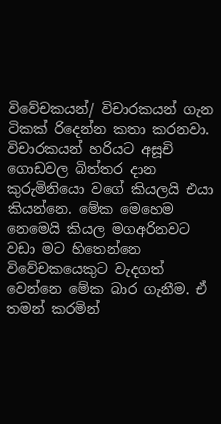විවේචකයන්/ විචාරකයන් ගැන ටිකක් රිදෙන්න කතා කරනවා. විචාරකයන් හරියට අසූචි ගොඩවල බිත්තර දාන කුරුමිනියො වගේ කියලයි එයා කියන්නෙ. මේක මෙහෙම නෙමෙයි කියල මගඅරිනවට වඩා මට හිතෙන්නෙ විවේචකයෙකුට වැදගත් වෙන්නෙ මේක බාර ගැනීම. ඒ තමන් කරමින්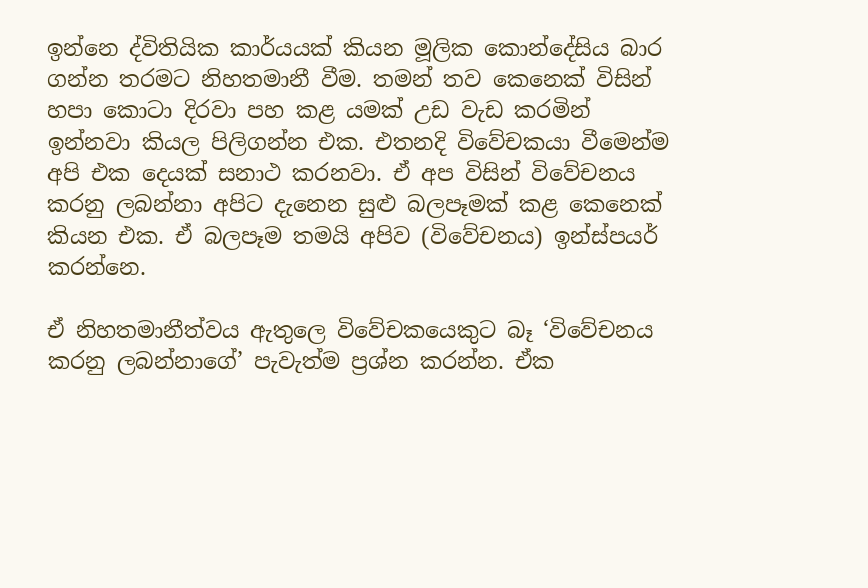ඉන්නෙ ද්විතියික කාර්යයක් කියන මූලික කොන්දේසිය බාර ගන්න තරමට නිහතමානී වීම. තමන් තව කෙනෙක් විසින් හපා කොටා දිරවා පහ කළ යමක් උඩ වැඩ කරමින් ඉන්නවා කියල පිලිගන්න එක. එතනදි විවේචකයා වීමෙන්ම අපි එක දෙයක් සනාථ කරනවා. ඒ අප විසින් විවේචනය කරනු ලබන්නා අපිට දැනෙන සුළු බලපෑමක් කළ කෙනෙක් කියන එක. ඒ බලපෑම තමයි අපිව (විවේචනය) ඉන්ස්පයර් කරන්නෙ.

ඒ නිහතමානීත්වය ඇතුලෙ විවේචකයෙකුට බෑ ‘විවේචනය කරනු ලබන්නාගේ’ පැවැත්ම ප්‍රශ්න කරන්න. ඒක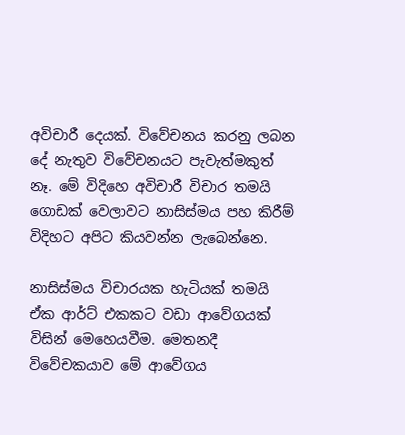අවිචාරී දෙයක්. විවේචනය කරනු ලබන දේ නැතුව විවේචනයට පැවැත්මකුත් නෑ. මේ විදිහෙ අවිචාරී විචාර තමයි ගොඩක් වෙලාවට නාසිස්මය පහ කිරීම් විදිහට අපිට කියවන්න ලැබෙන්නෙ.

නාසිස්මය විචාරයක හැටියක් තමයි ඒක ආර්ට් එකකට වඩා ආවේගයක් විසින් මෙහෙයවීම. මෙතනදී විවේචකයාව මේ ආවේගය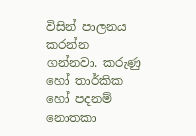විසින් පාලනය කරන්න ගන්නවා. කරුණු හෝ තාර්කික හෝ පදනම් නොතකා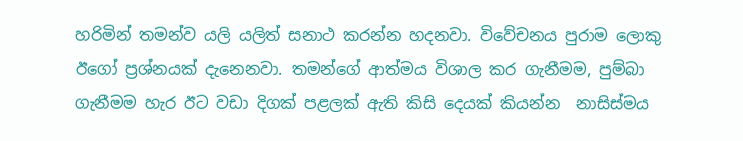හරිමින් තමන්ව යලි යලිත් සනාථ කරන්න හදනවා. විවේචනය පුරාම ලොකු ඊගෝ ප්‍රශ්නයක් දැනෙනවා. තමන්ගේ ආත්මය විශාල කර ගැනීමම, පුම්බා ගැනීමම හැර ඊට වඩා දිගක් පළලක් ඇති කිසි දෙයක් කියන්න  නාසිස්මය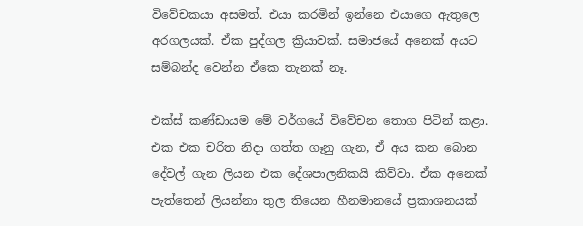විවේචකයා අසමත්. එයා කරමින් ඉන්නෙ එයාගෙ ඇතුලෙ අරගලයක්. ඒක පුද්ගල ක්‍රියාවක්. සමාජයේ අනෙක් අයට සම්බන්ද වෙන්න ඒකෙ තැනක් නෑ.

එක්ස් කණ්ඩායම මේ වර්ගයේ විවේචන තොග පිටින් කළා. එක එක චරිත නිදා ගත්ත ගෑනු ගැන, ඒ අය කන බොන දේවල් ගැන ලියන එක දේශපාලනිකයි කිව්වා. ඒක අනෙක් පැත්තෙන් ලියන්නා තුල තියෙන හීනමානයේ ප්‍රකාශනයක්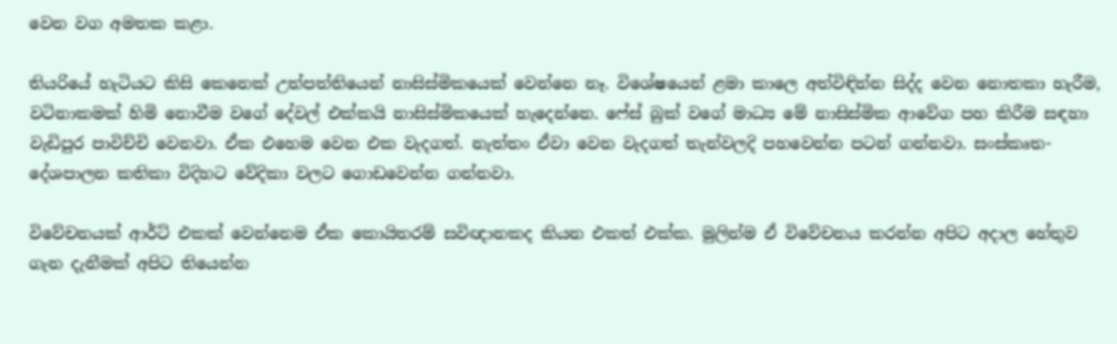වෙන වග අමතක කළා.

තියරියේ හැටියට කිසි කෙනෙක් උත්පත්තියෙන් නාසිස්මිකයෙක් වෙන්නෙ නෑ. විශේෂයෙන් ළමා කාලෙ අත්විඳින්න සිද්ද වෙන නොතකා හැරීම, වටිනාකමක් හිමි නොවීම වගේ දේවල් එක්කයි නාසිස්මිකයෙක් හැදෙන්නෙ. ෆේස් බුක් වගේ මාධ්‍ය මේ නාසිස්මික ආවේග පහ කිරීම සඳහා වැඩිපුර පාවිච්චි වෙනවා. ඒක එහෙම වෙන එක වැදගත්. නැත්තං ඒවා වෙන වැදගත් තැන්වලදි පහවෙන්න පටන් ගන්නවා. සංස්කෘත- දේශපාලන කතිකා විදිහට වේදිකා වලට ගොඩවෙන්න ගන්නවා.

විවේචනයක් ආර්ට් එකක් වෙන්නෙම ඒක කොයිතරම් සවිඥානකද කියන එකත් එක්ක. මුලින්ම ඒ විවේචනය කරන්න අපිට අදාල හේතුව ගැන දැනීමක් අපිට තියෙන්න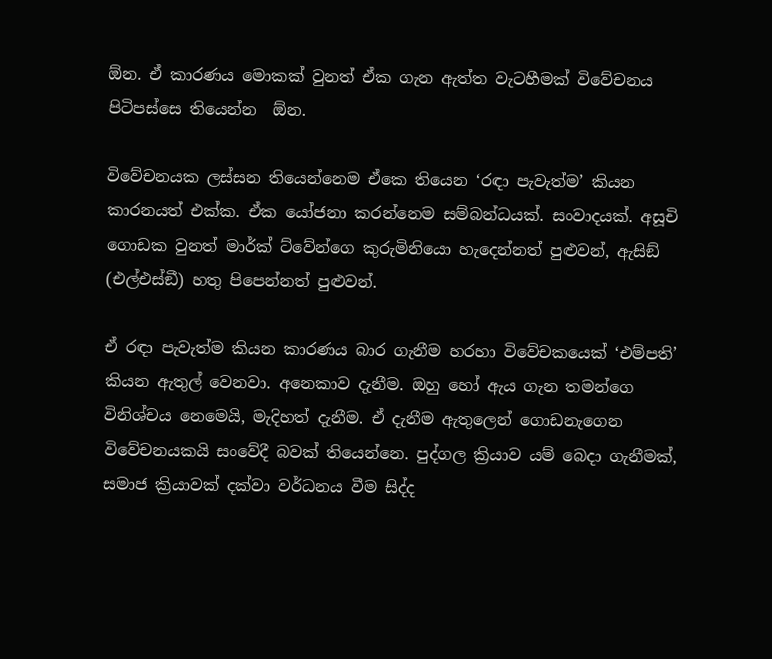ඕන. ඒ කාරණය මොකක් වුනත් ඒක ගැන ඇත්ත වැටහීමක් විවේචනය පිටිපස්සෙ තියෙන්න  ඕන.

විවේචනයක ලස්සන තියෙන්නෙම ඒකෙ තියෙන ‘රඳා පැවැත්ම’ කියන කාරනයත් එක්ක. ඒක යෝජනා කරන්නෙම සම්බන්ධයක්. සංවාදයක්. අසූචි ගොඩක වුනත් මාර්ක් ට්වේන්ගෙ කුරුමිනියො හැදෙන්නත් පුළුවන්, ඇසිඞ් (එල්එස්ඞී) හතු පිපෙන්නත් පුළුවන්.

ඒ රඳා පැවැත්ම කියන කාරණය බාර ගැනීම හරහා විවේචකයෙක් ‘එම්පති’ කියන ඇතුල් වෙනවා. අනෙකාව දැනීම. ඔහු හෝ ඇය ගැන තමන්ගෙ විනිශ්චය නෙමෙයි, මැදිහත් දැනීම. ඒ දැනීම ඇතුලෙන් ගොඩනැගෙන විවේචනයකයි සංවේදී බවක් තියෙන්නෙ. පුද්ගල ක්‍රියාව යම් බෙදා ගැනීමක්, සමාජ ක්‍රියාවක් දක්වා වර්ධනය වීම සිද්ද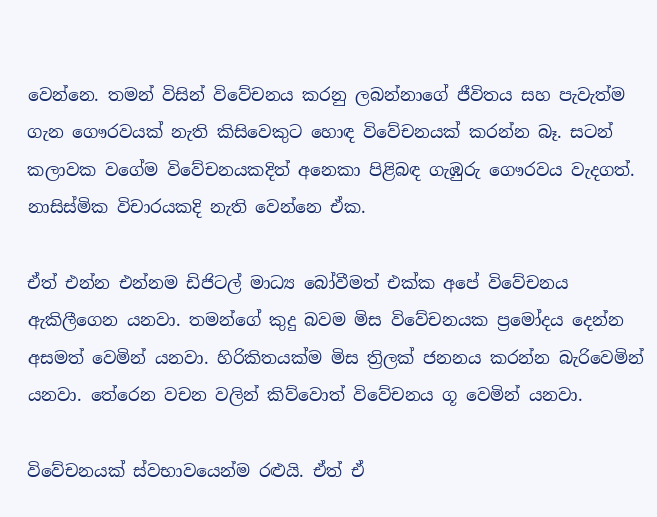වෙන්නෙ. තමන් විසින් විවේචනය කරනු ලබන්නාගේ ජීවිතය සහ පැවැත්ම ගැන ගෞරවයක් නැති කිසිවෙකුට හොඳ විවේචනයක් කරන්න බෑ. සටන් කලාවක වගේම විවේචනයකදිත් අනෙකා පිළිබඳ ගැඹුරු ගෞරවය වැදගත්. නාසිස්මික විචාරයකදි නැති වෙන්නෙ ඒක.

ඒත් එන්න එන්නම ඩිජිටල් මාධ්‍ය බෝවීමත් එක්ක අපේ විවේචනය ඇකිලීගෙන යනවා. තමන්ගේ කුදු බවම මිස විවේචනයක ප්‍රමෝදය දෙන්න අසමත් වෙමින් යනවා. හිරිකිතයක්ම මිස ත්‍රිලක් ජනනය කරන්න බැරිවෙමින් යනවා. තේරෙන වචන වලින් කිව්වොත් විවේචනය ගූ වෙමින් යනවා.

විවේචනයක් ස්වභාවයෙන්ම රළුයි. ඒත් ඒ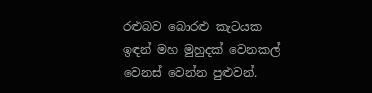රළුබව බොරළු කැටයක ඉඳන් මහ මුහුදක් වෙනකල් වෙනස් වෙන්න පුළුවන්.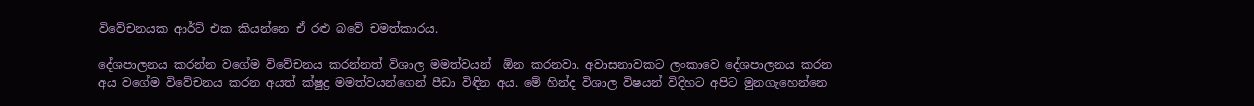විවේචනයක ආර්ට් එක කියන්නෙ ඒ රළු බවේ චමත්කාරය.

දේශපාලනය කරන්න වගේම විවේචනය කරන්නත් විශාල මමත්වයන්  ඕන කරනවා. අවාසනාවකට ලංකාවෙ දේශපාලනය කරන අය වගේම විවේචනය කරන අයත් ක්ෂුද්‍ර මමත්වයන්ගෙන් පීඩා විඳින අය. මේ හින්ද විශාල විෂයන් විදිහට අපිට මුනගැහෙන්නෙ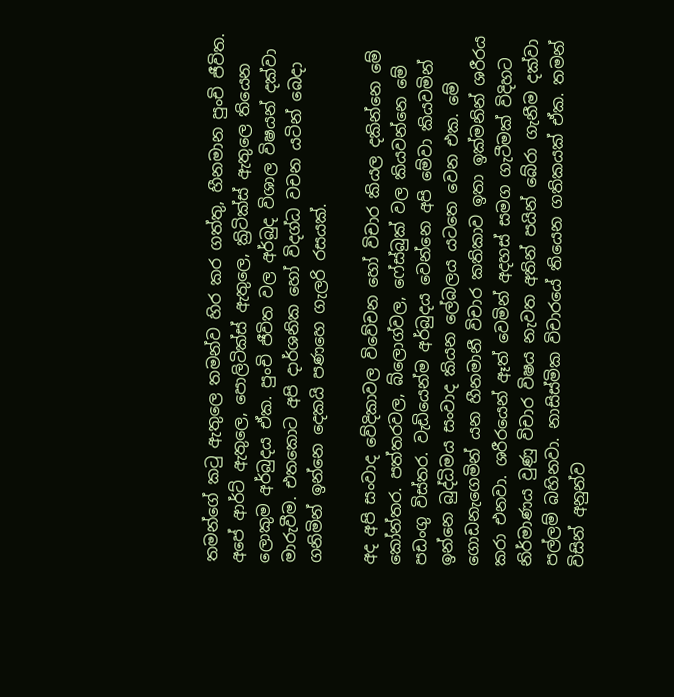තමන්ගේ කටු ඇතුලෙ තමන්ව හිර කර ගත්තු, හීනමාන පුංචි ජීවිත. අපේ ආර්ට් ඇතුලෙ, පොලිටික්ස් ඇතුලෙ, ක්‍රිටික්ස් ඇතුලෙ තියෙන ලොකුම අර්බුදය ඒක. පුංචි ජීවිත වල අර්බුද විශාල විෂයන් දක්වා මාරුවීම. එතකොට අපි දාර්ශනික හෝ විදග්ධ වචන යටින් බෙදා ගනිමින් ඉන්නෙ දෙකයි පණහෙ ගැලරි රසයක්.

අද අපි සංවාද වේදිකාවල විවේචන හෝ විචාර කියල දකින්නෙ මේ කෝන්තර. පත්තරවල, බ්ලොග්වල, ෆේස්බුක් වල කියවන්නෙ මේ පඩංගු විස්තර. වැඩියෙන්ම අර්බුදය වෙන්නෙ අපි මේවා කියවමින් ඉන්නෙ බුද්ධිමය සංවාද කියන ලේබලය යටතෙ වෙන එක. මේ ගොඩනැගෙමින් යන හීනමානී විචාර කතිකාව ඉතා ඉක්මනින් ශරීරය කරා එනවා. ශරීරයෙන් ඈත් වෙමින් අදහස් සමග ගැටීමක් විදිහට නිර්මාණය වුණු විචාර විෂය නැවත අතින් පයින් බේරා ගැනීම දක්වා පල්ලම් බහිනවා. නාසිස්මික විචාරයේ තියෙන ගතිකයක් ඒක. තමන් විසින් අනුන්ව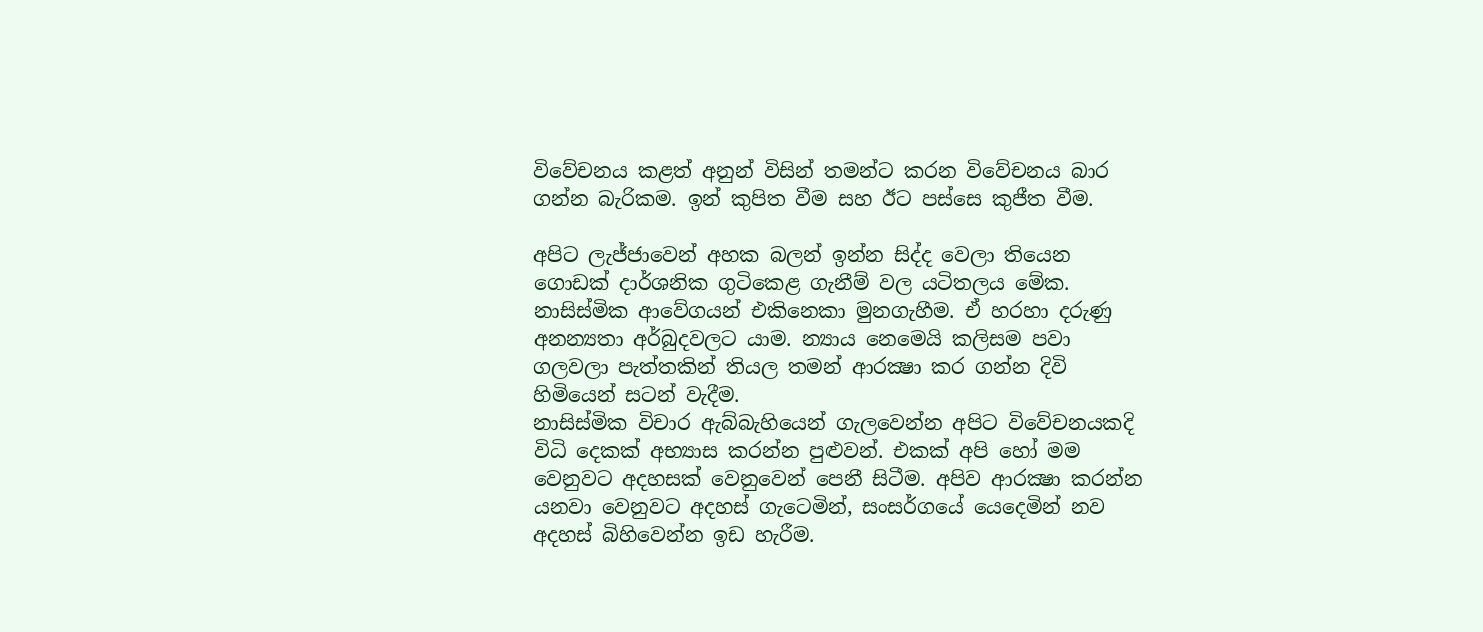විවේචනය කළත් අනුන් විසින් තමන්ට කරන විවේචනය බාර ගන්න බැරිකම. ඉන් කුපිත වීම සහ ඊට පස්සෙ කුජීත වීම.

අපිට ලැජ්ජාවෙන් අහක බලන් ඉන්න සිද්ද වෙලා තියෙන ගොඩක් දාර්ශනික ගුටිකෙළ ගැනීම් වල යටිතලය මේක. නාසිස්මික ආවේගයන් එකිනෙකා මුනගැහීම. ඒ හරහා දරුණු අනන්‍යතා අර්බුදවලට යාම. න්‍යාය නෙමෙයි කලිසම පවා ගලවලා පැත්තකින් තියල තමන් ආරක්‍ෂා කර ගන්න දිවි හිමියෙන් සටන් වැදීම.
නාසිස්මික විචාර ඇබ්බැහියෙන් ගැලවෙන්න අපිට විවේචනයකදි විධි දෙකක් අභ්‍යාස කරන්න පුළුවන්. එකක් අපි හෝ මම වෙනුවට අදහසක් වෙනුවෙන් පෙනී සිටීම. අපිව ආරක්‍ෂා කරන්න යනවා වෙනුවට අදහස් ගැටෙමින්, සංසර්ගයේ යෙදෙමින් නව අදහස් බිහිවෙන්න ඉඩ හැරීම.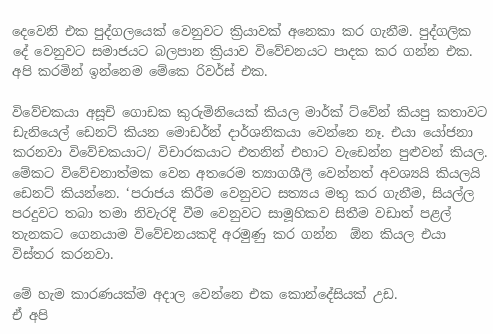දෙවෙනි එක පුද්ගලයෙක් වෙනුවට ක්‍රියාවක් අනෙකා කර ගැනීම. පුද්ගලික දේ වෙනුවට සමාජයට බලපාන ක්‍රියාව විවේචනයට පාදක කර ගන්න එක. අපි කරමින් ඉන්නෙම මේකෙ රිවර්ස් එක.

විවේචකයා අසූචි ගොඩක කුරුමිනියෙක් කියල මාර්ක් ට්වේන් කියපු කතාවට ඩැනියෙල් ඩෙනට් කියන මොඩර්න් දාර්ශනිකයා වෙන්නෙ නෑ. එයා යෝජනා කරනවා විවේචකයාට/ විචාරකයාට එතනින් එහාට වැඩෙන්න පුළුවන් කියල. මේකට විවේචනාත්මක වෙන අතරෙම ත්‍යාගශීලී වෙන්නත් අවශ්‍යයි කියලයි ඩෙනට් කියන්නෙ. ‘පරාජය කිරීම වෙනුවට සත්‍යය මතු කර ගැනීම, සියල්ල පරදුවට තබා තමා නිවැරදි වීම වෙනුවට සාමූහිකව සිතීම වඩාත් පළල් තැනකට ගෙනයාම විවේචනයකදි අරමුණු කර ගන්න  ඕන කියල එයා විස්තර කරනවා.

මේ හැම කාරණයක්ම අදාල වෙන්නෙ එක කොන්දේසියක් උඩ.
ඒ අපි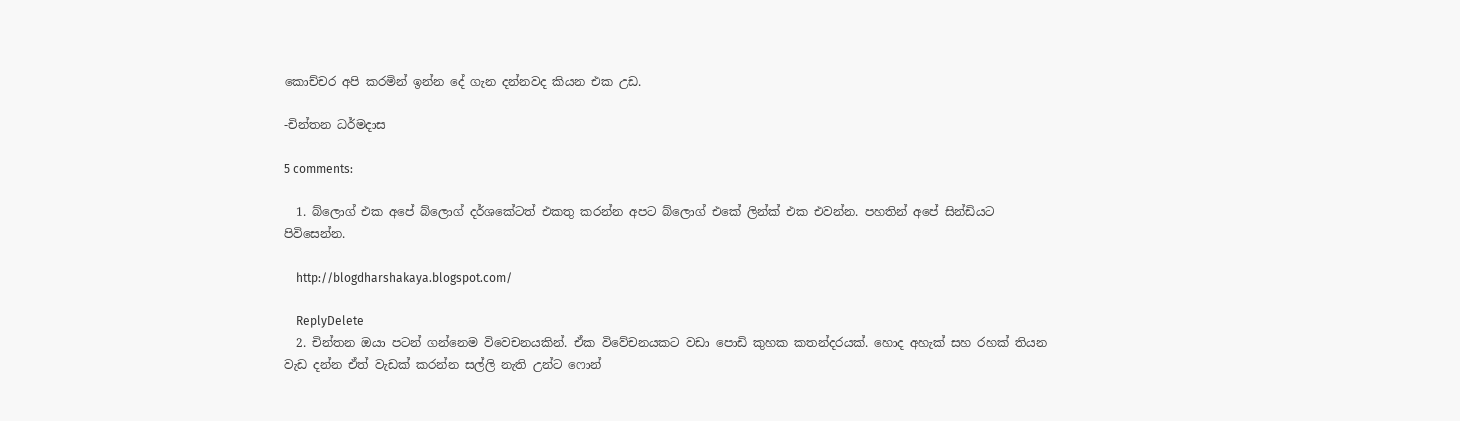කොච්චර අපි කරමින් ඉන්න දේ ගැන දන්නවද කියන එක උඩ.

-චින්තන ධර්මදාස

5 comments:

  1. බ්ලොග් එක අපේ බ්ලොග් දර්ශකේටත් එකතු කරන්න අපට බ්ලොග් එකේ ලින්ක් එක එවන්න. පහතින් අපේ සින්ඩියට පිවිසෙන්න.

    http://blogdharshakaya.blogspot.com/

    ReplyDelete
  2. චින්තන ඔයා පටන් ගන්නෙම විවෙචනයකින්. ඒක විවේචනයකට වඩා පොඩි කුහක කතන්දරයක්. හොද අහැක් සහ රහක් තියන වැඩ දන්න ඒත් වැඩක් කරන්න සල්ලි නැති උන්ට ෆොන්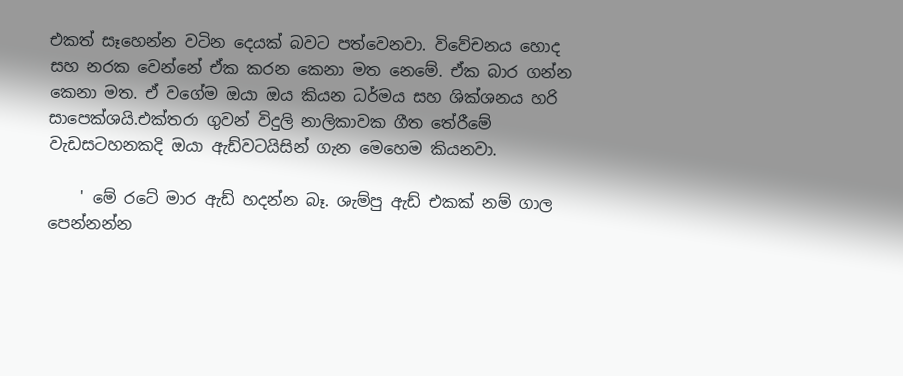එකත් සෑහෙන්න වටින දෙයක් බවට පත්වෙනවා. විවේචනය හොද සහ නරක වෙන්නේ ඒක කරන කෙනා මත නෙමේ. ඒක බාර ගන්න කෙනා මත. ඒ වගේම ඔයා ඔය කියන ධර්මය සහ ශික්ශනය හරි සාපෙක්ශයි.එක්තරා ගුවන් විදුලි නාලිකාවක ගීත තේරීමේ වැඩසටහනකදි ඔයා ඇඩ්වටයිසින් ගැන මෙහෙම කියනවා.

    ' මේ රටේ මාර ඇඩ් හදන්න බෑ. ශැම්පු ඇඩ් එකක් නම් ගාල පෙන්නන්න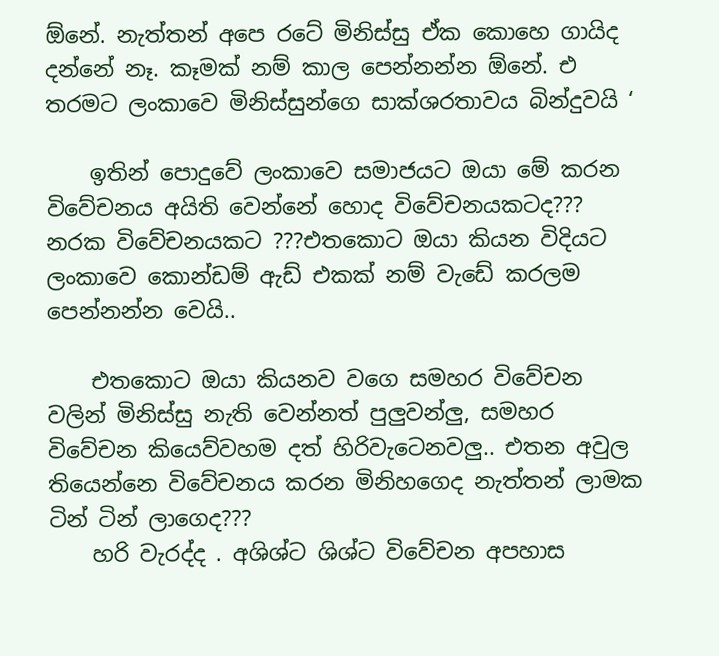ඕනේ. නැත්තන් අපෙ රටේ මිනිස්සු ඒක කොහෙ ගායිද දන්නේ නෑ. කෑමක් නම් කාල පෙන්නන්න ඕනේ. එ තරමට ලංකාවෙ මිනිස්සුන්ගෙ සාක්ශරතාවය බින්දුවයි ‘

    ඉතින් පොදුවේ ලංකාවෙ සමාජයට ඔයා මේ කරන විවේචනය අයිති වෙන්නේ හොද විවේචනයකටද??? නරක විවේචනයකට ???එතකොට ඔයා කියන විදියට ලංකාවෙ කොන්ඩම් ඇඩ් එකක් නම් වැඩේ කරලම පෙන්නන්න වෙයි..

    එතකොට ඔයා කියනව වගෙ සමහර විවේචන වලින් මිනිස්සු නැති වෙන්නත් පුලුවන්ලු, සමහර විවේචන කියෙව්වහම දත් හිරිවැටෙනවලු.. එතන අවුල තියෙන්නෙ විවේචනය කරන මිනිහගෙද නැත්තන් ලාමක ටින් ටින් ලාගෙද???
    හරි වැරද්ද . අශිශ්ට ශිශ්ට විවේචන අපහාස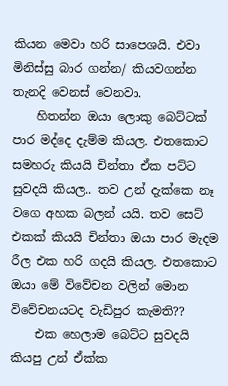කියන මෙවා හරි සාපෙශයි. එවා මිනිස්සු බාර ගන්න/ කියවගන්න තැනදි වෙනස් වෙනවා.
    හිතන්න ඔයා ලොකු බෙට්ටක් පාර මද්දෙ දැම්ම කියල. එතකොට සමහරු කියයි චින්තා ඒක පට්ට සුවදයි කියල.. තව උන් දැක්කෙ නෑ වගෙ අහක බලන් යයි. තව සෙට් එකක් කියයි චින්තා ඔයා පාර මැදම රීල එක හරි ගදයි කියල. එතකොට ඔයා මේ විවේචන වලින් මොන විවේචනයටද වැඩිපුර කැමති??
    එක හෙලාම බෙට්ට සුවදයි කියපු උන් ඒක්ක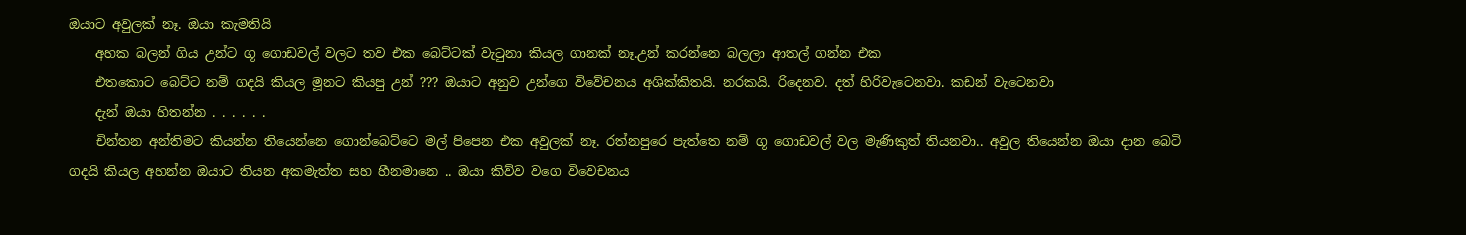ඔයාට අවුලක් නෑ. ඔයා කැමතියි
    අහක බලන් ගිය උන්ට ගූ ගොඩවල් වලට තව එක බෙට්ටක් වැටුනා කියල ගානක් නෑ.උන් කරන්නෙ බලලා ආතල් ගන්න එක
    එතකොට බෙට්ට නම් ගදයි කියල මූනට කියපු උන් ??? ඔයාට අනුව උන්ගෙ විවේචනය අශික්කිතයි. නරකයි. රිදෙනව. දත් හිරිවැටෙනවා. කඩන් වැටෙනවා
    දැන් ඔයා හිතන්න . . . . . .
    චින්තන අන්තිමට කියන්න තියෙන්නෙ ගොන්බෙට්ටෙ මල් පිපෙන එක අවුලක් නෑ. රත්නපුරෙ පැත්තෙ නම් ගූ ගොඩවල් වල මැණිකුත් තියනවා.. අවුල තියෙන්න ඔයා දාන බෙටි ගදයි කියල අහන්න ඔයාට තියන අකමැත්ත සහ හීනමානෙ .. ඔයා කිව්ව වගෙ විවෙචනය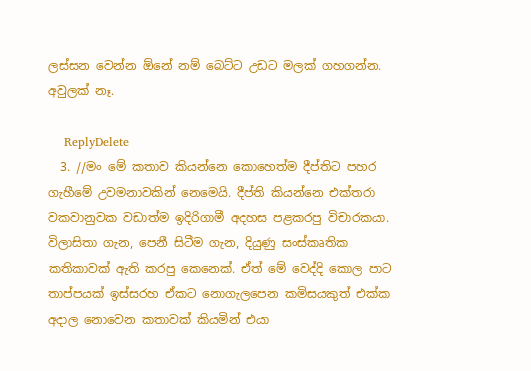ලස්සන වෙන්න ඕනේ නම් බෙට්ට උඩට මලක් ගහගන්න. අවුලක් නෑ.

    ReplyDelete
  3. //මං මේ කතාව කියන්නෙ කොහෙත්ම දීප්තිට පහර ගැහීමේ උවමනාවකින් නෙමෙයි. දීප්ති කියන්නෙ එක්තරා වකවානුවක වඩාත්ම ඉදිරිගාමී අදහස පළකරපු විචාරකයා. විලාසිතා ගැන, පෙනී සිටීම ගැන, දියුණු සංස්කෘතික කතිකාවක් ඇති කරපු කෙනෙක්. ඒත් මේ වෙද්දි කොල පාට තාප්පයක් ඉස්සරහ ඒකට නොගැලපෙන කමිසයකුත් එක්ක අදාල නොවෙන කතාවක් කියමින් එයා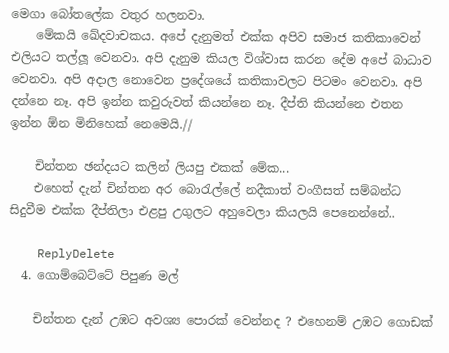මෙගා බෝතලේක වතුර හලනවා.
    මේකයි ඛේදවාචකය. අපේ දැනුමත් එක්ක අපිව සමාජ කතිකාවෙන් එලියට තල්ලූ වෙනවා. අපි දැනුම කියල විශ්වාස කරන දේම අපේ බාධාව වෙනවා. අපි අදාල නොවෙන ප්‍රදේශයේ කතිකාවලට පිටමං වෙනවා. අපි දන්නෙ නෑ. අපි ඉන්න කවුරුවත් කියන්නෙ නෑ. දීප්ති කියන්නෙ එතන ඉන්න ඕන මිනිහෙක් නෙමෙයි.//

    චින්තන ඡන්දයට කලින් ලියපු එකක් මේක...
    එහෙත් දැන් චින්තන අර බොරැල්ලේ නදීකාත් වංගීසත් සම්බන්ධ සිදුවීම එක්ක දීප්තිලා එළපු උගුලට අහුවෙලා කියලයි පෙනෙන්නේ..

    ReplyDelete
  4. ගොම්බෙට්ටේ පිපුණ මල්

    චින්තන දැන් උඹට අවශ්‍ය පොරක් වෙන්නද ? එහෙනම් උඹට ගොඩක්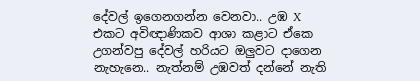දේවල් ඉගෙනගන්න වෙනවා.. උඹ X එකට අවිඥාණිකව ආශා කළාට ඒකෙ උගන්වපු දේවල් හරියට ඔලුවට දාගෙන නැහැනෙ.. නැත්නම් උඹවත් දන්නේ නැති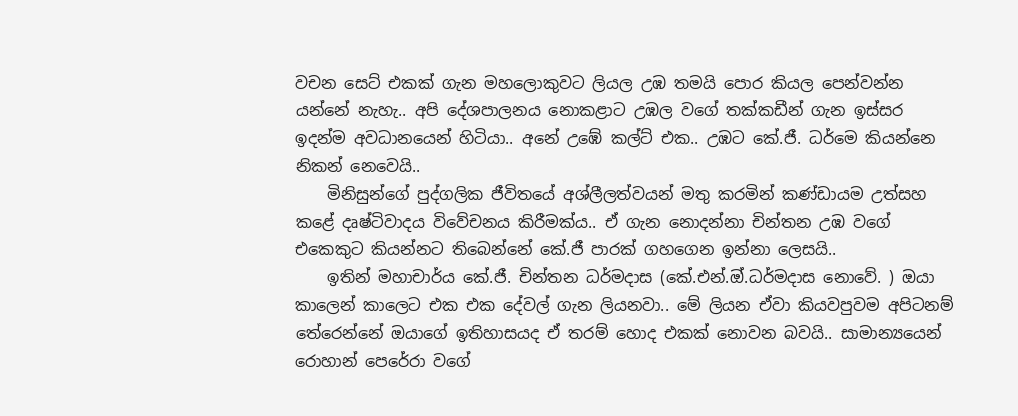වචන සෙට් එකක් ගැන මහලොකුවට ලියල උඹ තමයි පොර කියල පෙන්වන්න යන්නේ නැහැ.. අපි දේශපාලනය නොකළාට උඹල වගේ තක්කඩීන් ගැන ඉස්සර ඉදන්ම අවධානයෙන් හිටියා.. අනේ උඹේ කල්ට් එක.. උඹට කේ.ජී. ධර්මෙ කියන්නෙ නිකන් නෙවෙයි..
    මිනිසුන්ගේ පුද්ගලික ජීවිතයේ අශ්ලීලත්වයන් මතු කරමින් කණ්ඩායම උත්සහ කළේ දෘෂ්ටිවාදය විවේචනය කිරීමක්ය.. ඒ ගැන නොදන්නා චින්තන උඹ වගේ එකෙකුට කියන්නට තිබෙන්නේ කේ.ජී පාරක් ගහගෙන ඉන්නා ලෙසයි..
    ඉතින් මහාචාර්ය කේ.ජී. චින්තන ධර්මදාස (කේ.එන්.ඔ්.ධර්මදාස නොවේ. ) ඔයා කාලෙන් කාලෙට එක එක දේවල් ගැන ලියනවා.. මේ ලියන ඒවා කියවපුවම අපිටනම් තේරෙන්නේ ඔයාගේ ඉතිහාසයද ඒ තරම් හොද එකක් නොවන බවයි.. සාමාන්‍යයෙන් රොහාන් පෙරේරා වගේ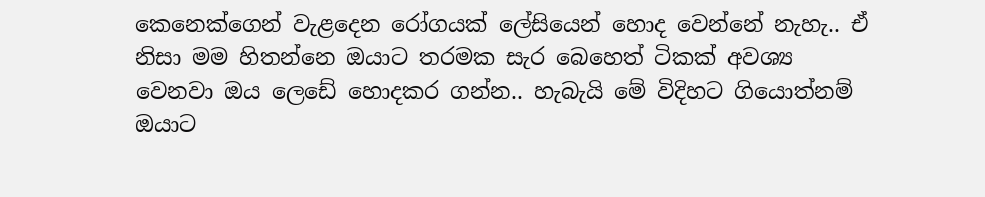කෙනෙක්ගෙන් වැළදෙන රෝගයක් ලේසියෙන් හොද වෙන්නේ නැහැ.. ඒ නිසා මම හිතන්නෙ ඔයාට තරමක සැර බෙහෙත් ටිකක් අවශ්‍ය වෙනවා ඔය ලෙඩේ හොදකර ගන්න.. හැබැයි මේ විදිහට ගියොත්නම් ඔයාට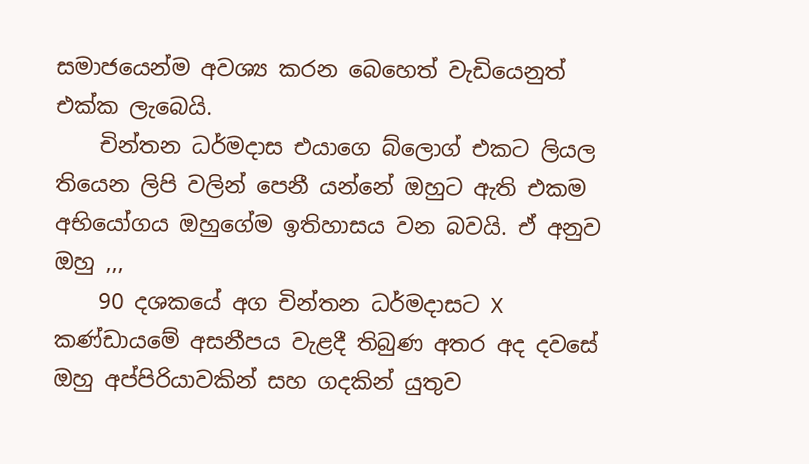සමාජයෙන්ම අවශ්‍ය කරන බෙහෙත් වැඩියෙනුත් එක්ක ලැබෙයි.
    චින්තන ධර්මදාස එයාගෙ බ්ලොග් එකට ලියල තියෙන ලිපි වලින් පෙනී යන්නේ ඔහුට ඇති එකම අභියෝගය ඔහුගේම ඉතිහාසය වන බවයි. ඒ අනුව ඔහු ,,,
    90 දශකයේ අග චින්තන ධර්මදාසට X කණ්ඩායමේ අසනීපය වැළදී තිබුණ අතර අද දවසේ ඔහු අප්පිරියාවකින් සහ ගදකින් යුතුව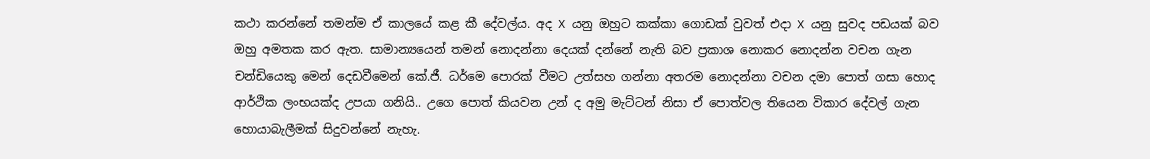කථා කරන්නේ තමන්ම ඒ කාලයේ කළ කී දේවල්ය. අද X යනු ඔහුට කක්කා ගොඩක් වුවත් එදා X යනු සුවද පඩයක් බව ඔහු අමතක කර ඇත. සාමාන්‍යයෙන් තමන් නොදන්නා දෙයක් දන්නේ නැති බව ප්‍රකාශ නොකර නොදන්න වචන ගැන චන්ඩියෙකු මෙන් දෙඩවීමෙන් කේ.ජී. ධර්මෙ පොරක් වීමට උත්සහ ගන්නා අතරම නොදන්නා වචන දමා පොත් ගසා හොද ආර්ථික ලංභයක්ද උපයා ගනියි.. උගෙ පොත් කියවන උන් ද අමු මැට්ටන් නිසා ඒ පොත්වල තියෙන විකාර දේවල් ගැන හොයාබැලීමක් සිදුවන්නේ නැහැ.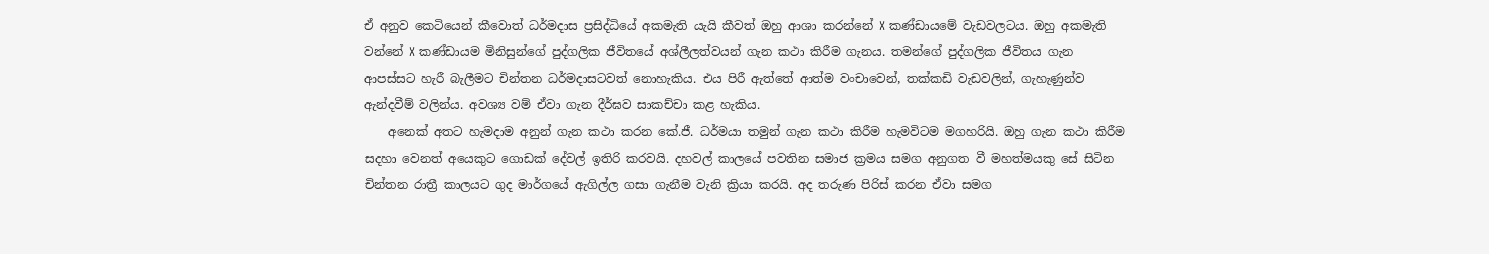ඒ අනුව කෙටියෙන් කීවොත් ධර්මදාස ප්‍රසිද්ධියේ අකමැති යැයි කීවත් ඔහු ආශා කරන්නේ X කණ්ඩායමේ වැඩවලටය. ඔහු අකමැති වන්නේ X කණ්ඩායම මිනිසුන්ගේ පුද්ගලික ජීවිතයේ අශ්ලීලත්වයන් ගැන කථා කිරීම ගැනය. තමන්ගේ පුද්ගලික ජීවිතය ගැන ආපස්සට හැරී බැලීමට චින්තන ධර්මදාසටවත් නොහැකිය. එය පිරී ඇත්තේ ආත්ම වංචාවෙන්, තක්කඩි වැඩවලින්, ගැහැණුන්ව ඇන්දවීම් වලින්ය. අවශ්‍ය වම් ඒවා ගැන දීර්ඝව සාකච්චා කළ හැකිය.
    අනෙක් අතට හැමදාම අනුන් ගැන කථා කරන කේ.ජී. ධර්මයා තමුන් ගැන කථා කිරීම හැමවිටම මගහරියි. ඔහු ගැන කථා කිරීම සදහා වෙනත් අයෙකුට ගොඩක් දේවල් ඉතිරි කරවයි. දහවල් කාලයේ පවතින සමාජ ක්‍රමය සමග අනුගත වී මහත්මයකු සේ සිටින චින්තන රාත්‍රී කාලයට ගුද මාර්ගයේ ඇගිල්ල ගසා ගැනීම වැනි ක්‍රියා කරයි. අද තරුණ පිරිස් කරන ඒවා සමග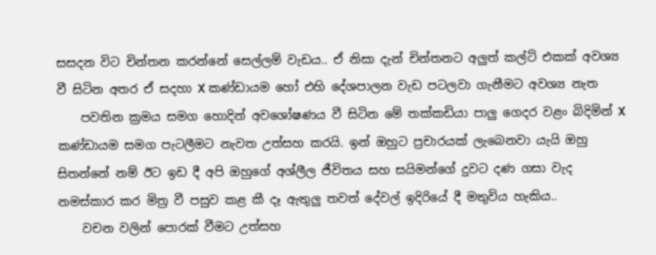සසදන විට චින්තන කරන්නේ සෙල්ලම් වැඩය.. ඒ නිසා දැන් චින්තනට අලුත් කල්ට් එකක් අවශ්‍ය වී සිටින අතර ඒ සදහා X කණ්ඩායම හෝ එහි දේශපාලන වැඩ පටලවා ගැනීමට අවශ්‍ය නැත
    පවතින ක්‍රමය සමග හොදින් අවශෝෂණය වී සිටින මේ තක්කඩියා පාලු ගෙදර වළං බිදිමින් X කණ්ඩායම සමග පැටලීමට නැවත උත්සහ කරයි. ඉන් ඔහුට ප්‍රචාරයක් ලැබෙනවා යැයි ඔහු සිතන්නේ නම් ඊට ඉඩ දී අපි ඔහුගේ අශ්ලීල ජීවිතය සහ සයිමන්ගේ දුවට දණ ගසා වැද නමස්කාර කර මිත්‍ර වී පසුව කළ කී දෑ ඇතුලු තවත් දේවල් ඉදිරියේ දී මතුවිය හැකිය..
    වචන වලින් පොරක් වීමට උත්සහ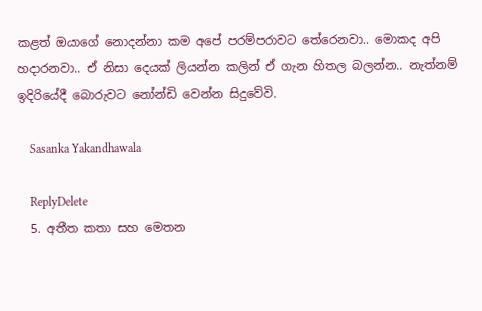කළත් ඔයාගේ නොදන්නා කම අපේ පරම්පරාවට තේරෙනවා.. මොකද අපි හදාරනවා.. ඒ නිසා දෙයක් ලියන්න කලින් ඒ ගැන හිතල බලන්න.. නැත්නම් ඉදිරියේදී බොරුවට නෝන්ඩි වෙන්න සිදුවේවි.

    Sasanka Yakandhawala

    ReplyDelete
  5. අතීත කතා සහ මෙතන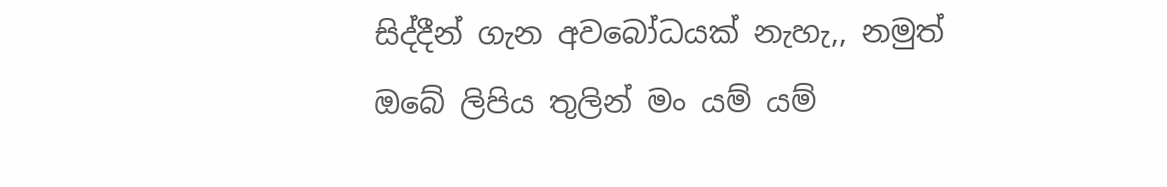සිද්දීන් ගැන අවබෝධයක් නැහැ,, නමුත් ඔබේ ලිපිය තුලින් මං යම් යම්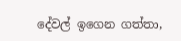දේවල් ඉගෙන ගත්තා,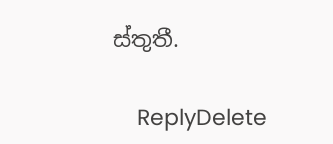ස්තුතී.

    ReplyDelete